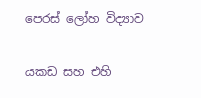පෙරස් ලෝහ විද්‍යාව

යකඩ සහ එහි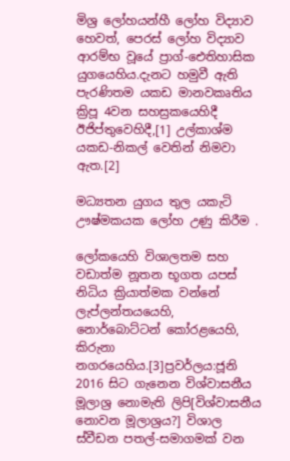මිශ්‍ර ලෝහයන්හී ලෝහ විද්‍යාව හෙවත්, පෙරස් ලෝහ විද්‍යාව ආරම්භ වූයේ ප්‍රාග්-ඓතිහාසික යුගයෙහිය.දැනට හමුවී ඇති පැරණිතම යකඩ මානවකෘතිය ක්‍රිපූ 4වන සහස්‍රකයෙහිදී ඊජිප්තුවෙහිදී,[1] උල්කාශ්ම යකඩ-නිකල් වෙතින් නිමවා ඇත.[2]

මධ්‍යතන යුගය තුල යකැටි ඌෂ්මකයක ලෝහ උණු කිරීම .

ලෝකයෙහි විශාලතම සහ වඩාත්ම නූතන භූගත යපස් නිධිය ක්‍රියාත්මක වන්නේ ලැප්ලන්තයයෙහි, නොර්බොට්ටන් කෝරළයෙහි, කිරුනා නගරයෙහිය.[3]ප්‍රවර්ලය:ජූනි 2016 සිට ගැනෙන විශ්වාසනීය මූලාශ්‍ර නොමැති ලිපි[විශ්වාසනීය නොවන මූලාශ්‍රය?] විශාල ස්වීඩන පතල්-සමාගමක් වන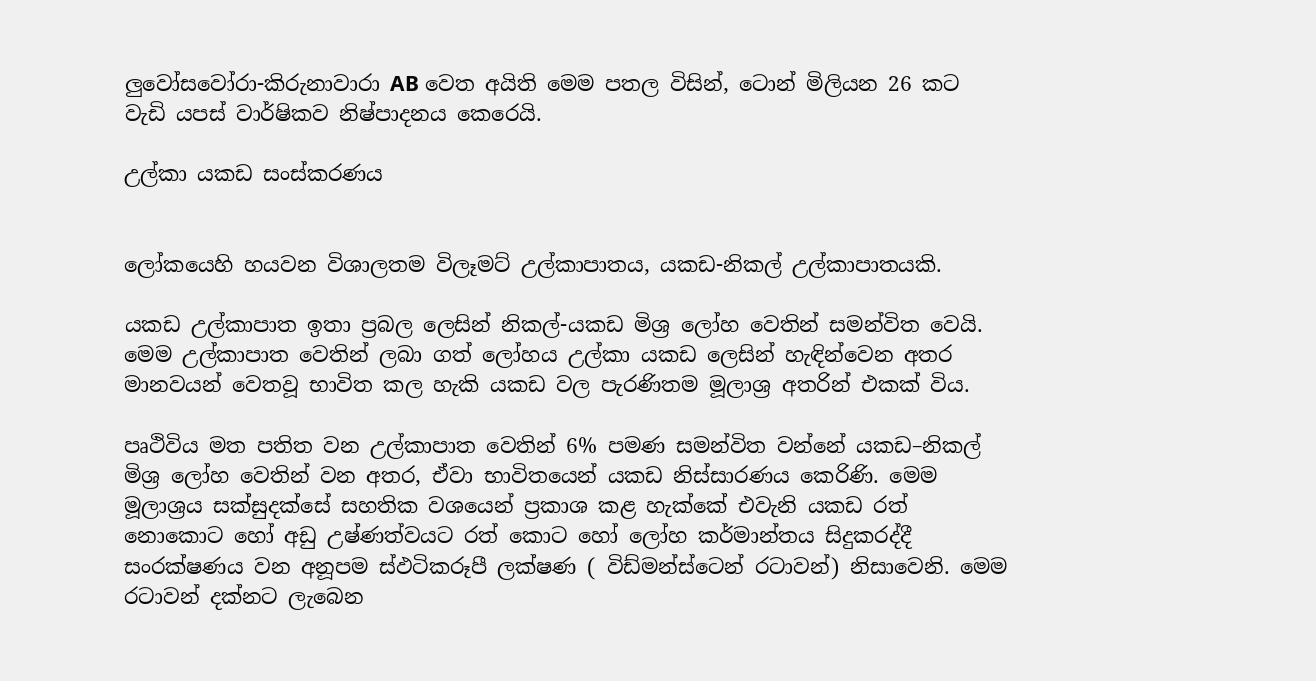ලුවෝසවෝරා-කිරුනාවාරා AB වෙත අයිති මෙම පතල විසින්, ටොන් මිලියන 26 කට වැඩි යපස් වාර්ෂිකව නිෂ්පාදනය කෙරෙයි.

උල්කා යකඩ සංස්කරණය


ලෝකයෙහි හයවන විශාලතම විලෑමට් උල්කාපාතය, යකඩ-නිකල් උල්කාපාතයකි.

යකඩ උල්කාපාත ඉතා ප්‍රබල ලෙසින් නිකල්-යකඩ මිශ්‍ර ලෝහ වෙතින් සමන්විත වෙයි. මෙම උල්කාපාත වෙතින් ලබා ගත් ලෝහය උල්කා යකඩ ලෙසින් හැඳින්වෙන අතර මානවයන් වෙතවූ භාවිත කල හැකි යකඩ වල පැරණිතම මූලාශ්‍ර අතරින් එකක් විය.

පෘථිවිය මත පතිත වන උල්කාපාත වෙතින් 6% පමණ සමන්විත වන්නේ යකඩ–නිකල් මිශ්‍ර ලෝහ වෙතින් වන අතර, ඒවා භාවිතයෙන් යකඩ නිස්සාරණය කෙරිණි. මෙම මූලාශ්‍රය සක්සුදක්සේ සහතික වශයෙන් ප්‍රකාශ කළ හැක්කේ එවැනි යකඩ රත් නොකොට හෝ අඩු උෂ්ණත්වයට රත් කොට හෝ ලෝහ කර්මාන්තය සිදුකරද්දී සංරක්ෂණය වන අනූපම ස්ඵටිකරූපී ලක්ෂණ ( විඩ්මන්ස්ටෙන් රටාවන්) නිසාවෙනි. මෙම රටාවන් දක්නට ලැබෙන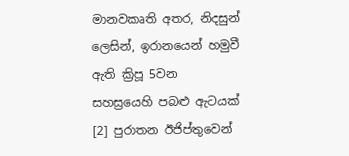මානවකෘති අතර, නිදසුන් ලෙසින්, ඉරානයෙන් හමුවී ඇති ක්‍රිපූ 5වන සහස්‍රයෙහි පබළු ඇටයක් [2] පුරාතන ඊජිප්තුවෙන්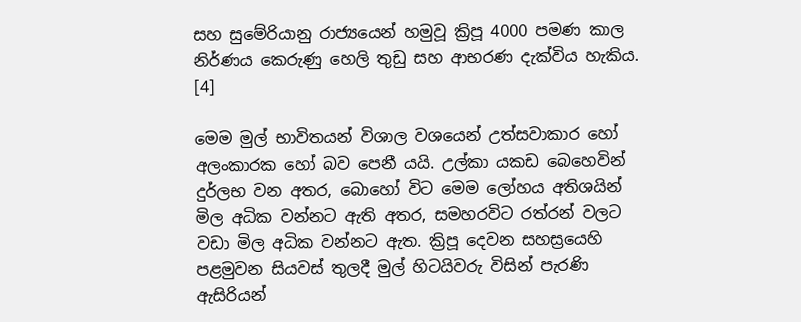සහ සුමේරියානු රාජ්‍යයෙන් හමුවූ ක්‍රිපූ 4000 පමණ කාල නිර්ණය කෙරුණු හෙලි තුඩු සහ ආභරණ දැක්විය හැකිය. [4]

මෙම මුල් භාවිතයන් විශාල වශයෙන් උත්සවාකාර හෝ අලංකාරක හෝ බව පෙනී යයි. උල්කා යකඩ බෙහෙවින් දුර්ලභ වන අතර, බොහෝ විට මෙම ලෝහය අතිශයින් මිල අධික වන්නට ඇති අතර, සමහරවිට රත්රන් වලට වඩා මිල අධික වන්නට ඇත. ක්‍රිපූ දෙවන සහස්‍රයෙහි පළමුවන සියවස් තුලදී මුල් හිටයිවරු විසින් පැරණි ඇසිරියන්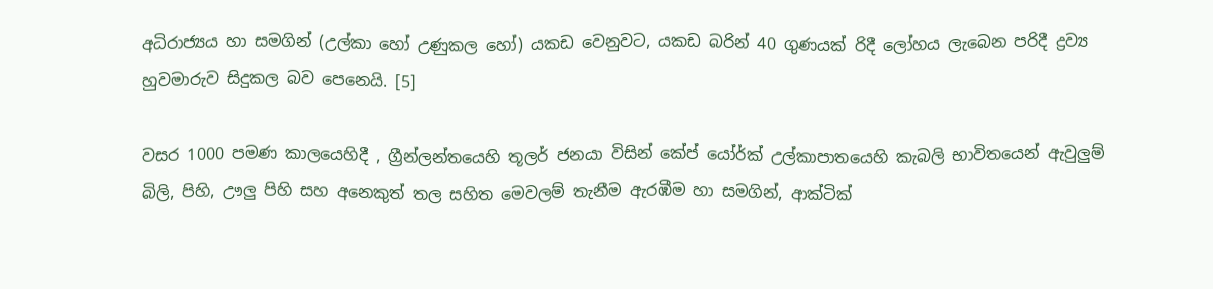අධිරාජ්‍යය හා සමගින් (උල්කා හෝ උණුකල හෝ) යකඩ වෙනුවට, යකඩ බරින් 40 ගුණයක් රිදී ලෝහය ලැබෙන පරිදී ද්‍රව්‍ය හුවමාරුව සිදුකල බව පෙනෙයි. [5]

වසර 1000 පමණ කාලයෙහිදී , ග්‍රීන්ලන්තයෙහි තූලර් ජනයා විසින් කේප් යෝර්ක් උල්කාපාතයෙහි කැබලි භාවිතයෙන් ඇවුලුම් බිලි, පිහි, ඌලු පිහි සහ අනෙකුත් තල සහිත මෙවලම් තැනීම ඇරඹීම හා සමගින්, ආක්ටික්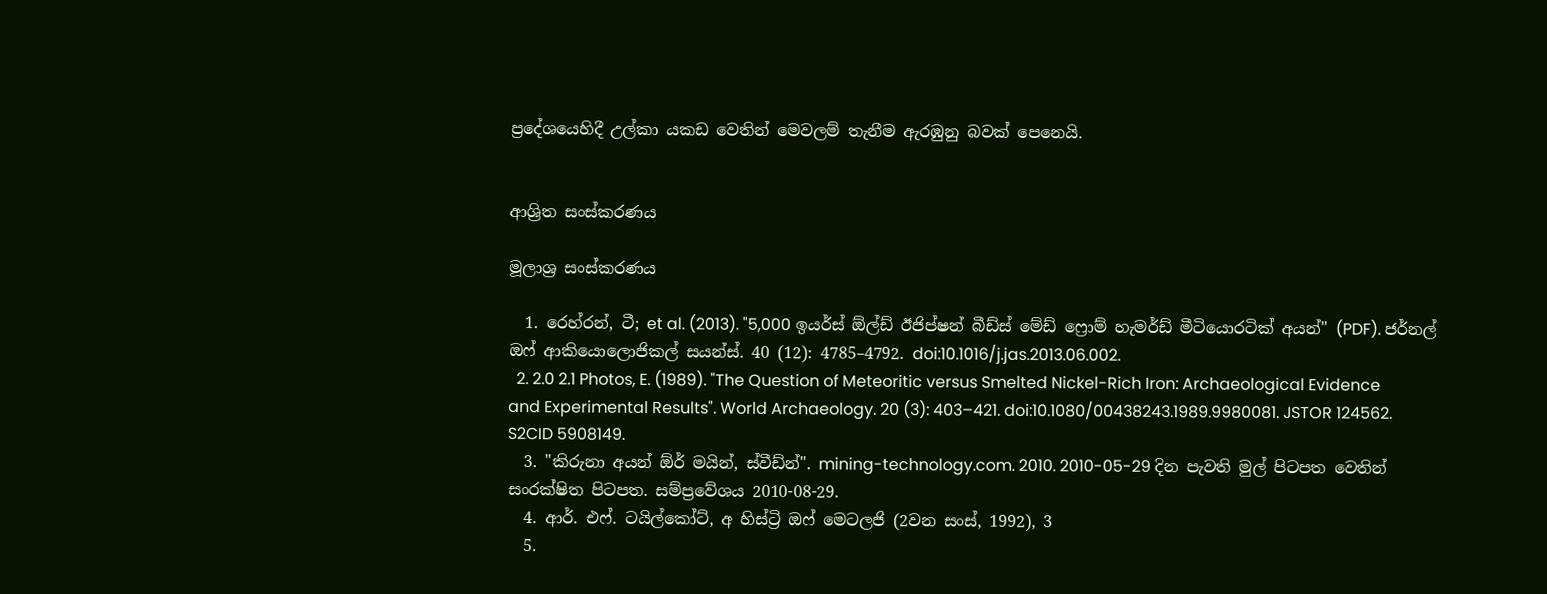ප්‍රදේශයෙහිදී උල්කා යකඩ වෙතින් මෙවලම් තැනීම ඇරඹුනු බවක් පෙනෙයි.


ආශ්‍රිත සංස්කරණය

මූලාශ්‍ර සංස්කරණය

  1. රෙහ්රන්, ටී; et al. (2013). "5,000 ඉයර්ස් ඕල්ඩ් ඊජිප්ෂන් බීඩ්ස් මේඩ් ෆ්‍රොම් හැමර්ඩ් මීටියොරටික් අයන්" (PDF). ජර්නල් ඔෆ් ආකියොලොජිකල් සයන්ස්. 40 (12): 4785–4792. doi:10.1016/j.jas.2013.06.002.
  2. 2.0 2.1 Photos, E. (1989). "The Question of Meteoritic versus Smelted Nickel-Rich Iron: Archaeological Evidence and Experimental Results". World Archaeology. 20 (3): 403–421. doi:10.1080/00438243.1989.9980081. JSTOR 124562. S2CID 5908149.
  3. "කිරුනා අයන් ඕර් මයින්, ස්වීඩ්න්". mining-technology.com. 2010. 2010-05-29 දින පැවති මුල් පිටපත වෙතින් සංරක්ෂිත පිටපත. සම්ප්‍රවේශය 2010-08-29.
  4. ආර්. එෆ්. ටයිල්කෝට්, අ හිස්ට්‍රි ඔෆ් මෙටලජි (2වන සංස්, 1992), 3
  5.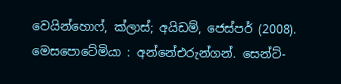වෙයින්හොෆ්, ක්ලාස්; අයිඩම්, ජෙස්පර් (2008). මෙසපොටේමියා : අන්නේඑරුන්ගන්. සෙන්ට්-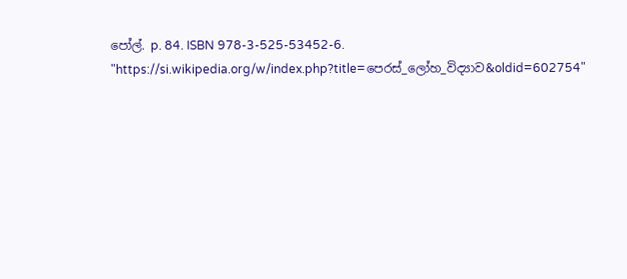පෝල්. p. 84. ISBN 978-3-525-53452-6.
"https://si.wikipedia.org/w/index.php?title=පෙරස්_ලෝහ_විද්‍යාව&oldid=602754"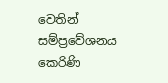වෙතින් සම්ප්‍රවේශනය කෙරිණි